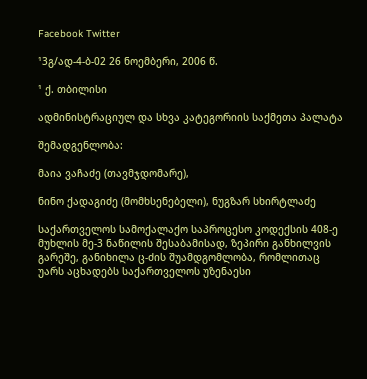Facebook Twitter

¹3გ/ად-4-ბ-02 26 ნოემბერი, 2006 წ.

¹ ქ. თბილისი

ადმინისტრაციულ და სხვა კატეგორიის საქმეთა პალატა

შემადგენლობა:

მაია ვაჩაძე (თავმჯდომარე),

ნინო ქადაგიძე (მომხსენებელი), ნუგზარ სხირტლაძე

საქართველოს სამოქალაქო საპროცესო კოდექსის 408-ე მუხლის მე-3 ნაწილის შესაბამისად, ზეპირი განხილვის გარეშე, განიხილა ც-ძის შუამდგომლობა, რომლითაც უარს აცხადებს საქართველოს უზენაესი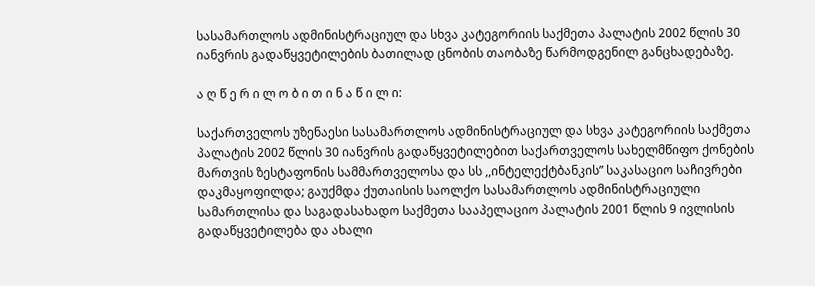სასამართლოს ადმინისტრაციულ და სხვა კატეგორიის საქმეთა პალატის 2002 წლის 30 იანვრის გადაწყვეტილების ბათილად ცნობის თაობაზე წარმოდგენილ განცხადებაზე.

ა ღ წ ე რ ი ლ ო ბ ი თ ი ნ ა წ ი ლ ი:

საქართველოს უზენაესი სასამართლოს ადმინისტრაციულ და სხვა კატეგორიის საქმეთა პალატის 2002 წლის 30 იანვრის გადაწყვეტილებით საქართველოს სახელმწიფო ქონების მართვის ზესტაფონის სამმართველოსა და სს ,,ინტელექტბანკის” საკასაციო საჩივრები დაკმაყოფილდა; გაუქმდა ქუთაისის საოლქო სასამართლოს ადმინისტრაციული სამართლისა და საგადასახადო საქმეთა სააპელაციო პალატის 2001 წლის 9 ივლისის გადაწყვეტილება და ახალი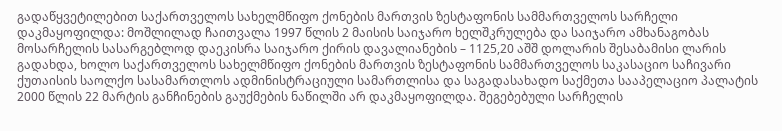გადაწყვეტილებით საქართველოს სახელმწიფო ქონების მართვის ზესტაფონის სამმართველოს სარჩელი დაკმაყოფილდა: მოშლილად ჩაითვალა 1997 წლის 2 მაისის საიჯარო ხელშკრულება და საიჯარო ამხანაგობას მოსარჩელის სასარგებლოდ დაეკისრა საიჯარო ქირის დავალიანების – 1125,20 აშშ დოლარის შესაბამისი ლარის გადახდა, ხოლო საქართველოს სახელმწიფო ქონების მართვის ზესტაფონის სამმართველოს საკასაციო საჩივარი ქუთაისის საოლქო სასამართლოს ადმინისტრაციული სამართლისა და საგადასახადო საქმეთა სააპელაციო პალატის 2000 წლის 22 მარტის განჩინების გაუქმების ნაწილში არ დაკმაყოფილდა. შეგებებული სარჩელის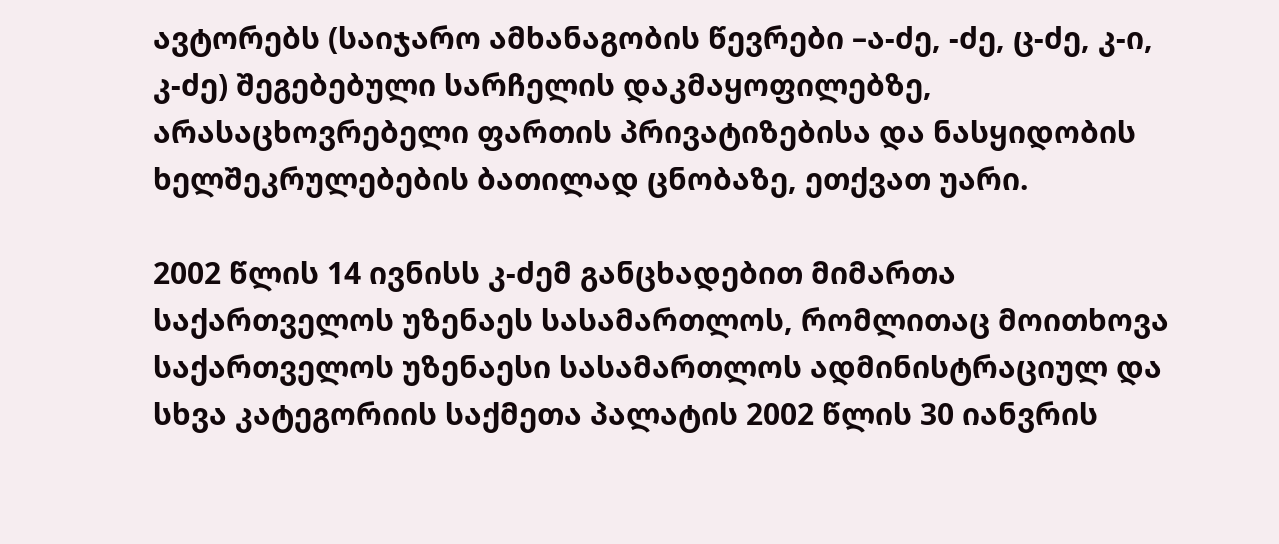ავტორებს (საიჯარო ამხანაგობის წევრები –ა-ძე, -ძე, ც-ძე, კ-ი, კ-ძე) შეგებებული სარჩელის დაკმაყოფილებზე, არასაცხოვრებელი ფართის პრივატიზებისა და ნასყიდობის ხელშეკრულებების ბათილად ცნობაზე, ეთქვათ უარი.

2002 წლის 14 ივნისს კ-ძემ განცხადებით მიმართა საქართველოს უზენაეს სასამართლოს, რომლითაც მოითხოვა საქართველოს უზენაესი სასამართლოს ადმინისტრაციულ და სხვა კატეგორიის საქმეთა პალატის 2002 წლის 30 იანვრის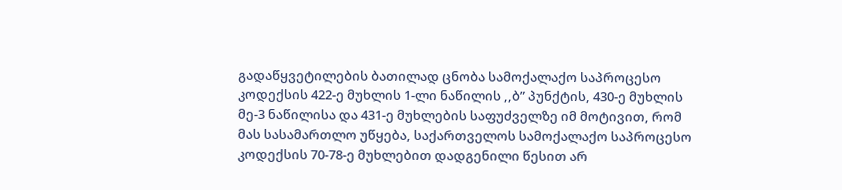გადაწყვეტილების ბათილად ცნობა სამოქალაქო საპროცესო კოდექსის 422-ე მუხლის 1-ლი ნაწილის ,,ბ” პუნქტის, 430-ე მუხლის მე-3 ნაწილისა და 431-ე მუხლების საფუძველზე იმ მოტივით, რომ მას სასამართლო უწყება, საქართველოს სამოქალაქო საპროცესო კოდექსის 70-78-ე მუხლებით დადგენილი წესით არ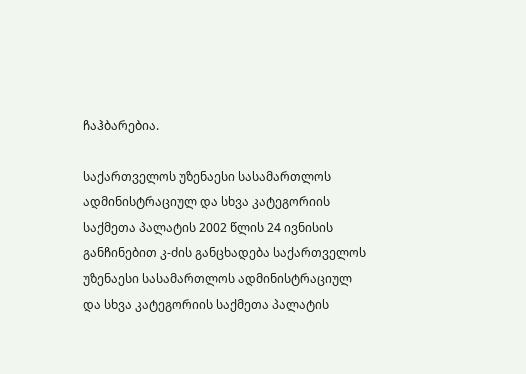ჩაჰბარებია.

საქართველოს უზენაესი სასამართლოს ადმინისტრაციულ და სხვა კატეგორიის საქმეთა პალატის 2002 წლის 24 ივნისის განჩინებით კ-ძის განცხადება საქართველოს უზენაესი სასამართლოს ადმინისტრაციულ და სხვა კატეგორიის საქმეთა პალატის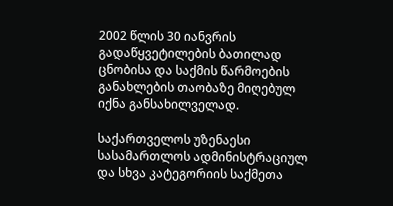2002 წლის 30 იანვრის გადაწყვეტილების ბათილად ცნობისა და საქმის წარმოების განახლების თაობაზე მიღებულ იქნა განსახილველად.

საქართველოს უზენაესი სასამართლოს ადმინისტრაციულ და სხვა კატეგორიის საქმეთა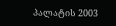პალატის 2003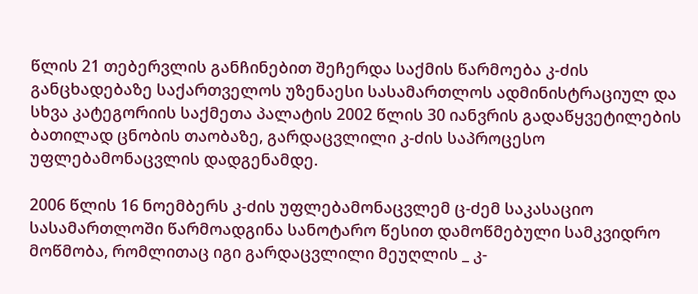წლის 21 თებერვლის განჩინებით შეჩერდა საქმის წარმოება კ-ძის განცხადებაზე საქართველოს უზენაესი სასამართლოს ადმინისტრაციულ და სხვა კატეგორიის საქმეთა პალატის 2002 წლის 30 იანვრის გადაწყვეტილების ბათილად ცნობის თაობაზე, გარდაცვლილი კ-ძის საპროცესო უფლებამონაცვლის დადგენამდე.

2006 წლის 16 ნოემბერს კ-ძის უფლებამონაცვლემ ც-ძემ საკასაციო სასამართლოში წარმოადგინა სანოტარო წესით დამოწმებული სამკვიდრო მოწმობა, რომლითაც იგი გარდაცვლილი მეუღლის _ კ-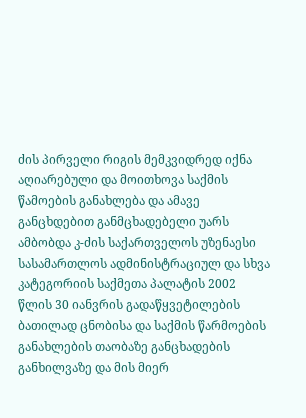ძის პირველი რიგის მემკვიდრედ იქნა აღიარებული და მოითხოვა საქმის წამოების განახლება და ამავე განცხდებით განმცხადებელი უარს ამბობდა კ-ძის საქართველოს უზენაესი სასამართლოს ადმინისტრაციულ და სხვა კატეგორიის საქმეთა პალატის 2002 წლის 30 იანვრის გადაწყვეტილების ბათილად ცნობისა და საქმის წარმოების განახლების თაობაზე განცხადების განხილვაზე და მის მიერ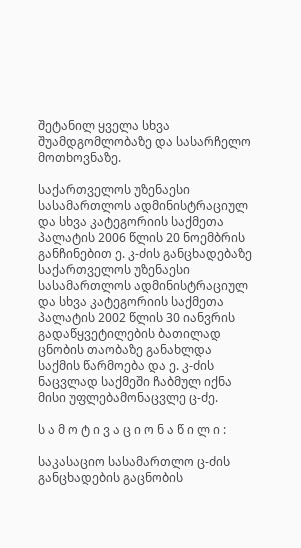შეტანილ ყველა სხვა შუამდგომლობაზე და სასარჩელო მოთხოვნაზე.

საქართველოს უზენაესი სასამართლოს ადმინისტრაციულ და სხვა კატეგორიის საქმეთა პალატის 2006 წლის 20 ნოემბრის განჩინებით ე. კ-ძის განცხადებაზე საქართველოს უზენაესი სასამართლოს ადმინისტრაციულ და სხვა კატეგორიის საქმეთა პალატის 2002 წლის 30 იანვრის გადაწყვეტილების ბათილად ცნობის თაობაზე განახლდა საქმის წარმოება და ე. კ-ძის ნაცვლად საქმეში ჩაბმულ იქნა მისი უფლებამონაცვლე ც-ძე.

ს ა მ ო ტ ი ვ ა ც ი ო ნ ა წ ი ლ ი :

საკასაციო სასამართლო ც-ძის განცხადების გაცნობის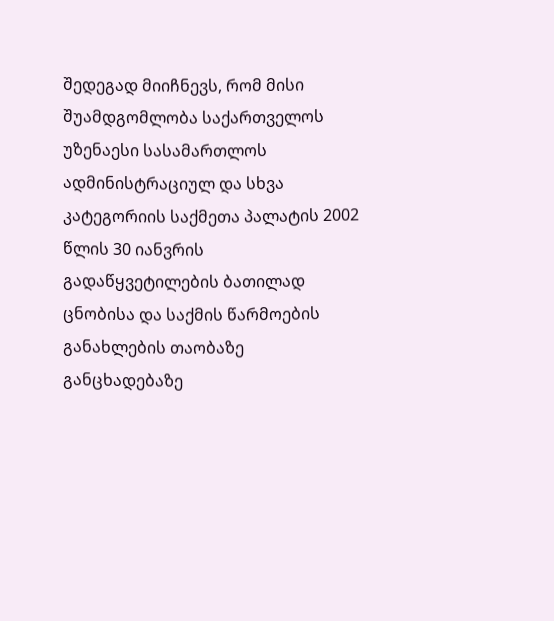შედეგად მიიჩნევს, რომ მისი შუამდგომლობა საქართველოს უზენაესი სასამართლოს ადმინისტრაციულ და სხვა კატეგორიის საქმეთა პალატის 2002 წლის 30 იანვრის გადაწყვეტილების ბათილად ცნობისა და საქმის წარმოების განახლების თაობაზე განცხადებაზე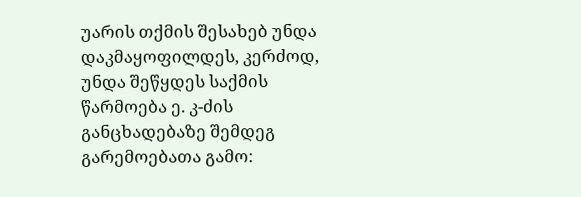უარის თქმის შესახებ უნდა დაკმაყოფილდეს, კერძოდ, უნდა შეწყდეს საქმის წარმოება ე. კ-ძის განცხადებაზე შემდეგ გარემოებათა გამო: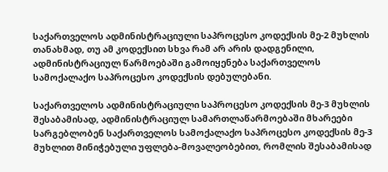საქართველოს ადმინისტრაციული საპროცესო კოდექსის მე-2 მუხლის თანახმად, თუ ამ კოდექსით სხვა რამ არ არის დადგენილი, ადმინისტრაციულ წარმოებაში გამოიყენება საქართველოს სამოქალაქო საპროცესო კოდექსის დებულებანი.

საქართველოს ადმინისტრაციული საპროცესო კოდექსის მე-3 მუხლის შესაბამისად, ადმინისტრაციულ სამართლაწარმოებაში მხარეები სარგებლობენ საქართველოს სამოქალაქო საპროცესო კოდექსის მე-3 მუხლით მინიჭებული უფლება-მოვალეობებით, რომლის შესაბამისად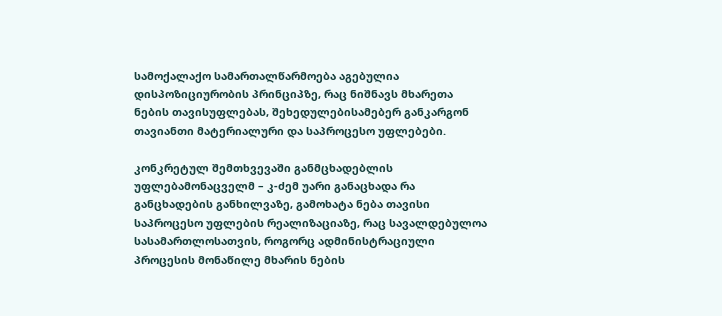სამოქალაქო სამართალწარმოება აგებულია დისპოზიციურობის პრინციპზე, რაც ნიშნავს მხარეთა ნების თავისუფლებას, შეხედულებისამებერ განკარგონ თავიანთი მატერიალური და საპროცესო უფლებები.

კონკრეტულ შემთხვევაში განმცხადებლის უფლებამონაცველმ – კ-ძემ უარი განაცხადა რა განცხადების განხილვაზე, გამოხატა ნება თავისი საპროცესო უფლების რეალიზაციაზე, რაც სავალდებულოა სასამართლოსათვის, როგორც ადმინისტრაციული პროცესის მონაწილე მხარის ნების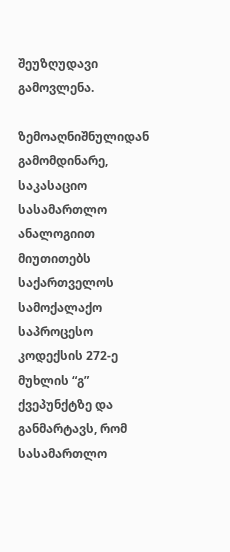შეუზღუდავი გამოვლენა.

ზემოაღნიშნულიდან გამომდინარე, საკასაციო სასამართლო ანალოგიით მიუთითებს საქართველოს სამოქალაქო საპროცესო კოდექსის 272-ე მუხლის “გ” ქვეპუნქტზე და განმარტავს, რომ სასამართლო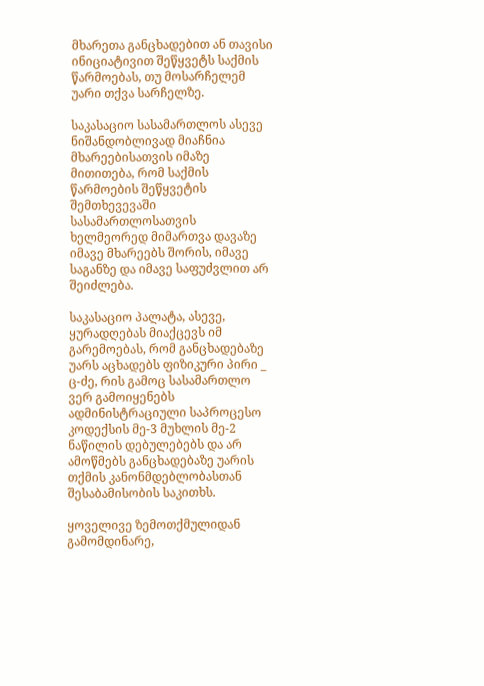მხარეთა განცხადებით ან თავისი ინიციატივით შეწყვეტს საქმის წარმოებას, თუ მოსარჩელემ უარი თქვა სარჩელზე.

საკასაციო სასამართლოს ასევე ნიშანდობლივად მიაჩნია მხარეებისათვის იმაზე მითითება, რომ საქმის წარმოების შეწყვეტის შემთხევევაში სასამართლოსათვის ხელმეორედ მიმართვა დავაზე იმავე მხარეებს შორის, იმავე საგანზე და იმავე საფუძვლით არ შეიძლება.

საკასაციო პალატა, ასევე, ყურადღებას მიაქცევს იმ გარემოებას, რომ განცხადებაზე უარს აცხადებს ფიზიკური პირი _ ც-ძე, რის გამოც სასამართლო ვერ გამოიყენებს ადმინისტრაციული საპროცესო კოდექსის მე-3 მუხლის მე-2 ნაწილის დებულებებს და არ ამოწმებს განცხადებაზე უარის თქმის კანონმდებლობასთან შესაბამისობის საკითხს.

ყოველივე ზემოთქმულიდან გამომდინარე,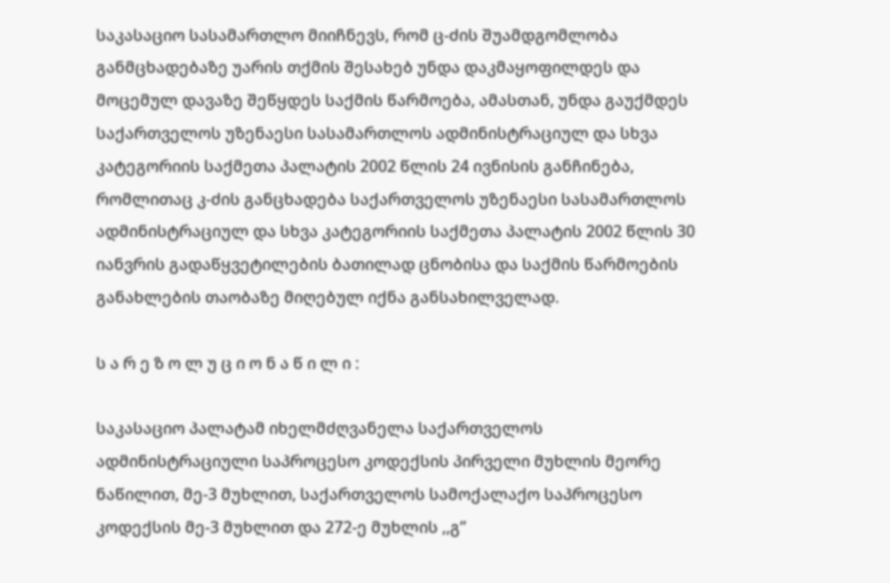საკასაციო სასამართლო მიიჩნევს, რომ ც-ძის შუამდგომლობა განმცხადებაზე უარის თქმის შესახებ უნდა დაკმაყოფილდეს და მოცემულ დავაზე შეწყდეს საქმის წარმოება, ამასთან, უნდა გაუქმდეს საქართველოს უზენაესი სასამართლოს ადმინისტრაციულ და სხვა კატეგორიის საქმეთა პალატის 2002 წლის 24 ივნისის განჩინება, რომლითაც კ-ძის განცხადება საქართველოს უზენაესი სასამართლოს ადმინისტრაციულ და სხვა კატეგორიის საქმეთა პალატის 2002 წლის 30 იანვრის გადაწყვეტილების ბათილად ცნობისა და საქმის წარმოების განახლების თაობაზე მიღებულ იქნა განსახილველად.

ს ა რ ე ზ ო ლ უ ც ი ო ნ ა წ ი ლ ი :

საკასაციო პალატამ იხელმძღვანელა საქართველოს ადმინისტრაციული საპროცესო კოდექსის პირველი მუხლის მეორე ნაწილით, მე-3 მუხლით, საქართველოს სამოქალაქო საპროცესო კოდექსის მე-3 მუხლით და 272-ე მუხლის ,,გ”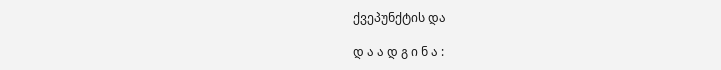ქვეპუნქტის და

დ ა ა დ გ ი ნ ა :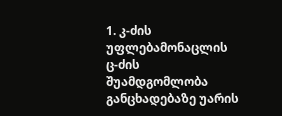1. კ-ძის უფლებამონაცლის ც-ძის შუამდგომლობა განცხადებაზე უარის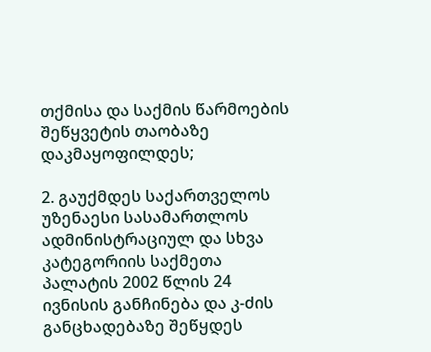თქმისა და საქმის წარმოების შეწყვეტის თაობაზე დაკმაყოფილდეს;

2. გაუქმდეს საქართველოს უზენაესი სასამართლოს ადმინისტრაციულ და სხვა კატეგორიის საქმეთა პალატის 2002 წლის 24 ივნისის განჩინება და კ-ძის განცხადებაზე შეწყდეს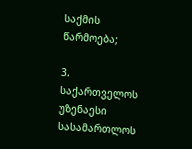საქმის წარმოება;

3. საქართველოს უზენაესი სასამართლოს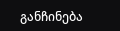განჩინება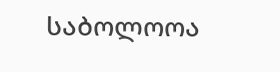საბოლოოა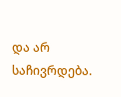და არ საჩივრდება.